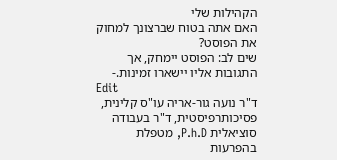הקהילות שלי
האם אתה בטוח שברצונך למחוק את הפוסט?
שים לב: הפוסט יימחק, אך התגובות אליו יישארו זמינות.-
Edit
ד"ר נועה גור-אריה עו"ס קלינית, פסיכותרפיסטית, ד"ר בעבודה סוציאלית P.h.D, מטפלת בהפרעות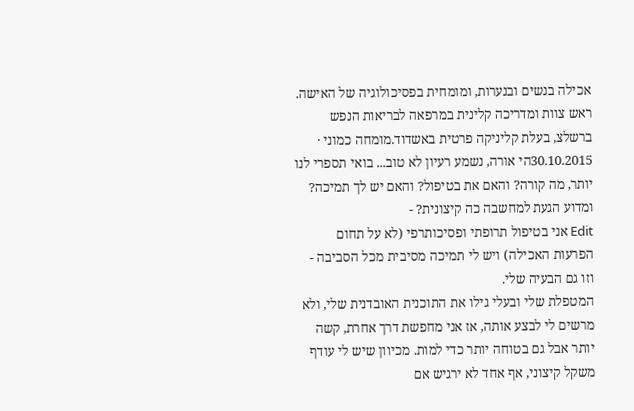אכילה בנשים ובנערות, ומומחית בפסיכולוגיה של האישה. ראש צוות ומדריכה קלינית במרפאה לבריאות הנפש ברשלצ, בעלת קליניקה פרטית באשדוד.מומחה כמוני · 30.10.2015הי אורה, נשמע רעיון לא טוב... בואי תספרי לנו יותר, מה קורה? והאם את בטיפול? והאם יש לך תמיכה? ומדוע הגעת למחשבה כה קיצונית? -
Edit אני בטיפול תרופתי ופסיכותרפי (לא על תחום הפרעות האכילה) ויש לי תמיכה מסיבית מכל הסביבה - וזו גם הבעיה שלי.
המטפלת שלי ובעלי גילו את התוכנית האובדנית שלי, ולא מרשים לי לבצע אותה, אז אני מחפשת דרך אחרת, קשה יותר אבל גם בטוחה יותר כדי למות. מכיוון שיש לי עודף משקל קיצוני, אף אחד לא ירגיש אם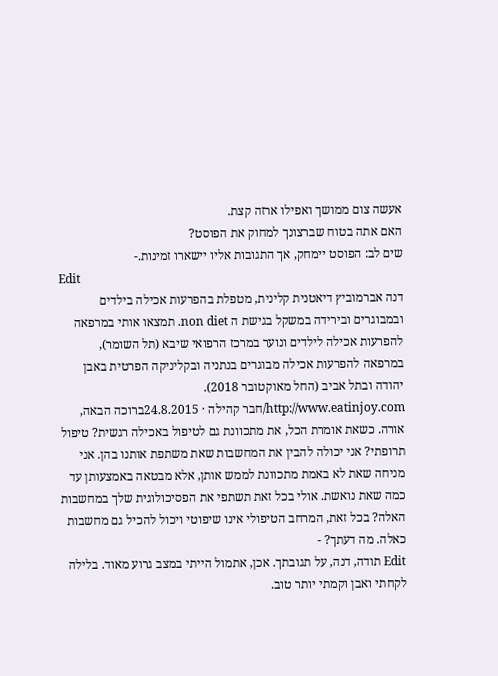אעשה צום ממושך ואפילו ארזה קצת.
האם אתה בטוח שברצונך למחוק את הפוסט?
שים לב: הפוסט יימחק, אך התגובות אליו יישארו זמינות.-
Edit
דנה אברמוביץ דיאטנית קלינית, מטפלת בהפרעות אכילה בילדים ובמבוגרים ובירידה במשקל בגישת ה non diet. תמצאו אותי במרפאה להפרעות אכילה לילדים ונוער במרכז הרפואי שיבא (תל השומר), במרפאה להפרעות אכילה מבוגרים בנתניה ובקליניקה הפרטית באבן יהודה ובתל אביב (החל מאוקטובר 2018). http://www.eatinjoy.com/חבר קהילה · 24.8.2015ברוכה הבאה, אורה. כשאת אומרת הכל, את מתכוונת גם לטיפול באכילה רגשית? טיפול תרופתי? אני יכולה להבין את המחשבות שאת משתפת אותנו בהן. אני מניחה שאת לא באמת מתכוונת לממש אותן, אלא מבטאה באמצעותן עד כמה שאת נואשת. אולי בכל זאת תשתפי את הפסיכולוגית שלך במחשבות האלה? בכל זאת, המרחב הטיפולי אינו שיפוטי ויכול להכיל גם מחשבות כאלה. מה דעתך? -
Edit תודה, דנה, על תגובתך. אכן, אתמול הייתי במצב גרוע מאוד. בלילה לקחתי ואבן וקמתי יותר טוב.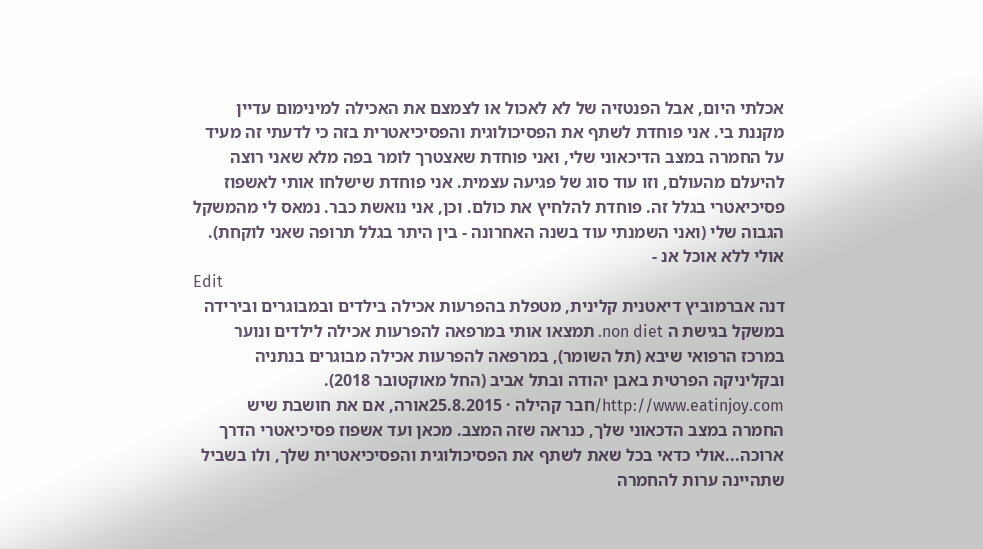אכלתי היום, אבל הפנטזיה של לא לאכול או לצמצם את האכילה למינימום עדיין מקננת בי. אני פוחדת לשתף את הפסיכולוגית והפסיכיאטרית בזה כי לדעתי זה מעיד על החמרה במצב הדיכאוני שלי, ואני פוחדת שאצטרך לומר בפה מלא שאני רוצה להיעלם מהעולם, וזו עוד סוג של פגיעה עצמית. אני פוחדת שישלחו אותי לאשפוז פסיכיאטרי בגלל זה. פוחדת להלחיץ את כולם. וכן, אני נואשת כבר. נמאס לי מהמשקל הגבוה שלי (ואני השמנתי עוד בשנה האחרונה - בין היתר בגלל תרופה שאני לוקחת). אולי ללא אוכל אנ -
Edit
דנה אברמוביץ דיאטנית קלינית, מטפלת בהפרעות אכילה בילדים ובמבוגרים ובירידה במשקל בגישת ה non diet. תמצאו אותי במרפאה להפרעות אכילה לילדים ונוער במרכז הרפואי שיבא (תל השומר), במרפאה להפרעות אכילה מבוגרים בנתניה ובקליניקה הפרטית באבן יהודה ובתל אביב (החל מאוקטובר 2018). http://www.eatinjoy.com/חבר קהילה · 25.8.2015אורה, אם את חושבת שיש החמרה במצב הדכאוני שלך, כנראה שזה המצב. מכאן ועד אשפוז פסיכיאטרי הדרך ארוכה...אולי כדאי בכל שאת לשתף את הפסיכולוגית והפסיכיאטרית שלך, ולו בשביל שתהיינה ערות להחמרה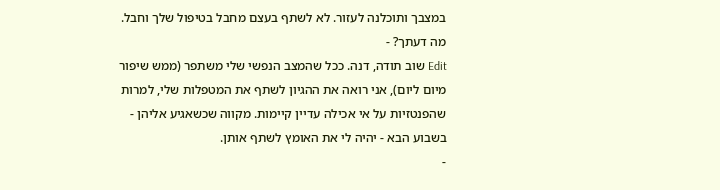במצבך ותוכלנה לעזור. לא לשתף בעצם מחבל בטיפול שלך וחבל. מה דעתך? -
Edit שוב תודה, דנה. ככל שהמצב הנפשי שלי משתפר (ממש שיפור מיום ליום), אני רואה את ההגיון לשתף את המטפלות שלי, למרות שהפנטזיות על אי אכילה עדיין קיימות. מקווה שכשאגיע אליהן - בשבוע הבא - יהיה לי את האומץ לשתף אותן.
-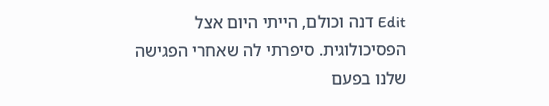Edit דנה וכולם, הייתי היום אצל הפסיכולוגית. סיפרתי לה שאחרי הפגישה שלנו בפעם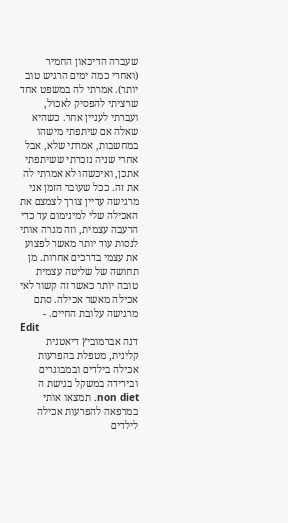שעברה הדיכאון החמיר (ואחרי כמה ימים הרגיש טוב יותר). אמרתי לה במשפט אחד שרציתי להפסיק לאכול, ועברתי לעניין אחר. כשהיא שאלה אם שיתפתי מישהו במחשבות, אמרתי שלא, אבל אחרי שניה נזכרתי ששיתפתי אתכן, ואיכשהו לא אמרתי לה את זה. ככל שעובר הזמן אני מרגישה עדיין צורך לצמצם את האכילה שלי למינימום עד כדי הרעבה עצמית, וזה מגרה אותי לנסות עוד יותר מאשר לפצוע את עצמי בדרכים אחרות. מן תחושה של שליטה עצמית טובה יותר כאשר זה קשור לאי אכילה מאשר אכילה. סתם מרגישה עלובת החיים. -
Edit
דנה אברמוביץ דיאטנית קלינית, מטפלת בהפרעות אכילה בילדים ובמבוגרים ובירידה במשקל בגישת ה non diet. תמצאו אותי במרפאה להפרעות אכילה לילדים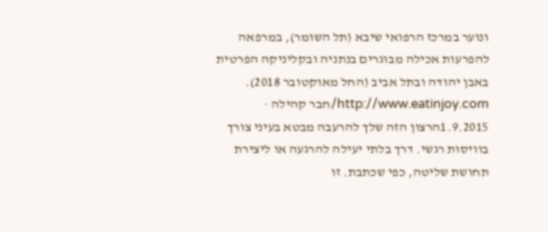ונוער במרכז הרפואי שיבא (תל השומר), במרפאה להפרעות אכילה מבוגרים בנתניה ובקליניקה הפרטית באבן יהודה ובתל אביב (החל מאוקטובר 2018). http://www.eatinjoy.com/חבר קהילה · 1.9.2015הרצון הזה שלך להרעבה מבטא בעיני צורך בוויסות רגשי. דרך בלתי יעילה להרגעה או ליצירת תחושת שליטה, כפי שכתבת. זו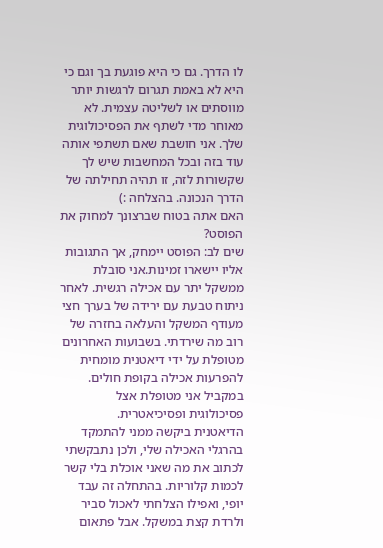לו הדרך. גם כי היא פוגעת בך וגם כי היא לא באמת תגרום לרגשות יותר מווסתים או לשליטה עצמית. לא מאוחר מדי לשתף את הפסיכולוגית שלך. אני חושבת שאם תשתפי אותה עוד בזה ובכל המחשבות שיש לך שקשורות לזה, זו תהיה תחילתה של הדרך הנכונה. בהצלחה :)
האם אתה בטוח שברצונך למחוק את הפוסט?
שים לב: הפוסט יימחק, אך התגובות אליו יישארו זמינות.אני סובלת ממשקל יתר עם אכילה רגשית. לאחר ניתוח טבעת עם ירידה של בערך חצי מעודף המשקל והעלאה בחזרה של רוב מה שירדתי. בשבועות האחרונים מטופלת על ידי דיאטנית מומחית להפרעות אכילה בקופת חולים. במקביל אני מטופלת אצל פסיכולוגית ופסיכיאטרית.
הדיאטנית ביקשה ממני להתמקד בהרגלי האכילה שלי, ולכן נתבקשתי לכתוב את מה שאני אוכלת בלי קשר לכמות קלוריות. בהתחלה זה עבד יופי, ואפילו הצלחתי לאכול סביר ולרדת קצת במשקל. אבל פתאום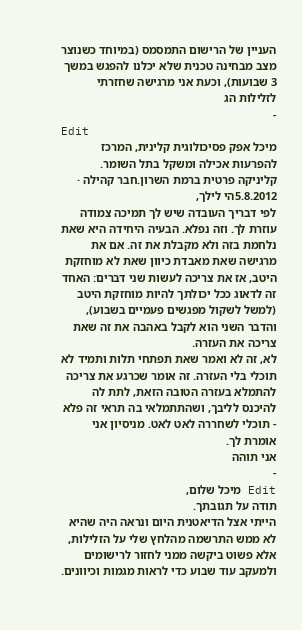העניין של הרישום התמסמס (במיוחד כשנוצר מצב מבחינה טכנית שלא יכלנו להפגש במשך 3 שבועות), וכעת אני מרגישה שחזרתי לזלילות הג
-
Edit
מיכל אפק פסיכולוגית קלינית, המרכז להפרעות אכילה ומשקל בתל השומר. קליניקה פרטית ברמת השרון.חבר קהילה · 5.8.2012הי לילך,
לפי דבריך העובדה שיש לך תמיכה צמודה עוזרת לך. וזה נפלא. הבעיה היחידה היא שאת נלחמת בזה ולא מקבלת את זה. אם את מרגישה שאת מאבדת כיוון שאת לא מוחזקת היטב, אז את צריכה לעשות שני דברים: האחד זה לדאוג ככל יכולתך להיות מוחזקת היטב (למשל לשקול מפגשים פעמיים בשבוע), והדבר השני הוא לקבל באהבה את זה שאת צריכה את העזרה.
לא, זה לא ואמר שאת תפתחי תלות ותמיד לא תוכלי בלי העזרה. זה אומר שכרגע את צריכה להתמלא בעזרה הטובה הזאת, לתת לה להיכנס לליבך, ושהתתמלאי בה תראי זה פלא - תוכלי לשחררה לאט לאט. מניסיון אני אומרת לך.
אני תוהה
-
Edit מיכל שלום,
תודה על תגובתך.
הייתי אצל הדיאטנית היום ונראה היה שהיא לא ממש התרשמה מהלחץ שלי על הזלילות, אלא פשוט ביקשה ממני לחזור לרישומים ולמעקב עוד שבוע כדי לראות מגמות וכיוונים.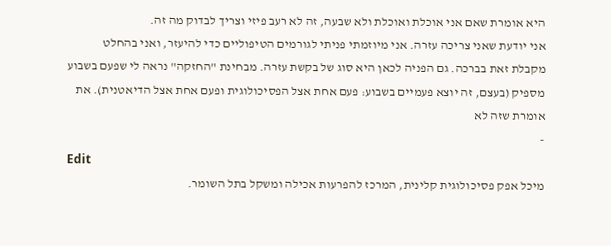היא אומרת שאם אני אוכלת ואוכלת ולא שבעה, זה לא רעב פיזי וצריך לבדוק מה זה.
אני יודעת שאני צריכה עזרה. אני מיוזמתי פניתי לגורמים הטיפוליים כדי להיעזר, ואני בהחלט מקבלת זאת בברכה. גם הפניה לכאן היא סוג של בקשת עזרה. מבחינת "החזקה" נראה לי שפעם בשבוע מספיק (בעצם, זה יוצא פעמיים בשבוע: פעם אחת אצל הפסיכולוגית ופעם אחת אצל הדיאטנית). את אומרת שזה לא
-
Edit
מיכל אפק פסיכולוגית קלינית, המרכז להפרעות אכילה ומשקל בתל השומר.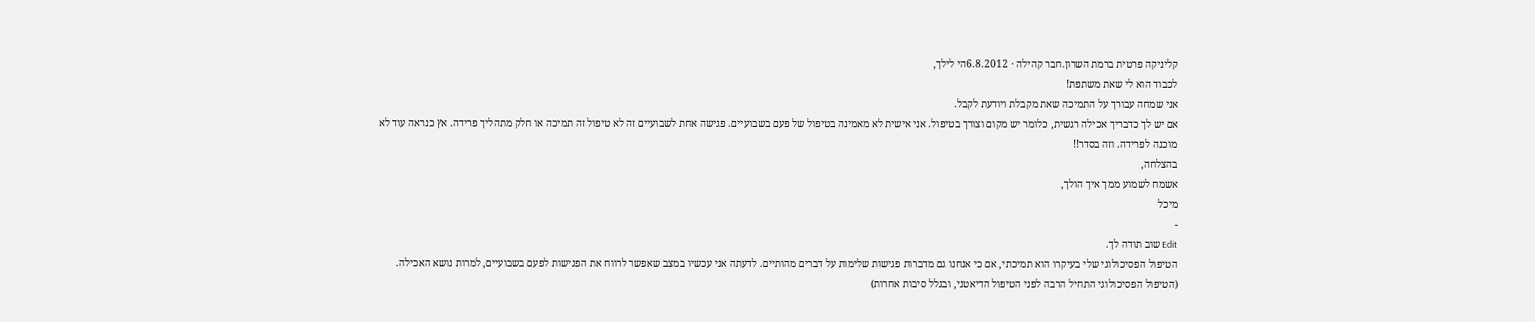קליניקה פרטית ברמת השרון.חבר קהילה · 6.8.2012הי לילך,
לכבוד הוא לי שאת משתפת!
אני שמחה עבורך על התמיכה שאת מקבלת ויודעת לקבל.
אם יש לך כדבריך אכילה רגשית, כלומר יש מקום וצורך בטיפול. אני אישית לא מאמינה בטיפול של פעם בשבועיים. פגישה אחת לשבועיים זה לא טיפול זה תמיכה או חלק מתהליך פרידה. אץ כנראה עוד לא מוכנה לפרידה. וזה בסדר!!
בהצלחה,
אשמח לשמוע ממך איך הולך,
מיכל
-
Edit שוב תודה לך.
הטיפול הפסיכולוגי שלי בעיקרו הוא תמיכתי, אם כי אנחנו גם מדברות פגישות שלימות על דברים מהותיים. לדעתה אני עכשיו במצב שאפשר לרווח את הפגישות לפעם בשבועיים, למרות נושא האכילה. (הטיפול הפסיכולוגי התחיל הרבה לפני הטיפול הדיאטני, ובגלל סיבות אחרות)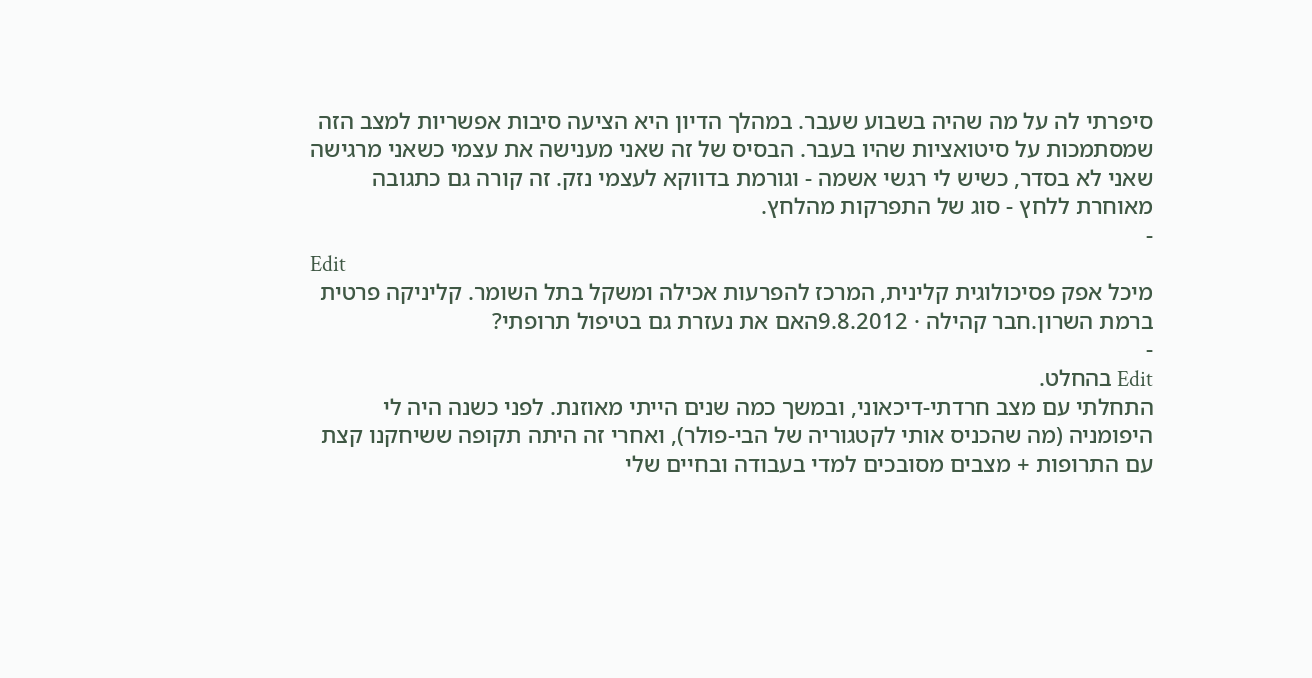סיפרתי לה על מה שהיה בשבוע שעבר. במהלך הדיון היא הציעה סיבות אפשריות למצב הזה שמסתמכות על סיטואציות שהיו בעבר. הבסיס של זה שאני מענישה את עצמי כשאני מרגישה שאני לא בסדר, כשיש לי רגשי אשמה - וגורמת בדווקא לעצמי נזק. זה קורה גם כתגובה מאוחרת ללחץ - סוג של התפרקות מהלחץ.
-
Edit
מיכל אפק פסיכולוגית קלינית, המרכז להפרעות אכילה ומשקל בתל השומר. קליניקה פרטית ברמת השרון.חבר קהילה · 9.8.2012האם את נעזרת גם בטיפול תרופתי?
-
Edit בהחלט.
התחלתי עם מצב חרדתי-דיכאוני, ובמשך כמה שנים הייתי מאוזנת. לפני כשנה היה לי היפומניה (מה שהכניס אותי לקטגוריה של הבי-פולר), ואחרי זה היתה תקופה ששיחקנו קצת עם התרופות + מצבים מסובכים למדי בעבודה ובחיים שלי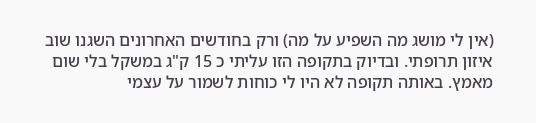(אין לי מושג מה השפיע על מה) ורק בחודשים האחרונים השגנו שוב איזון תרופתי. ובדיוק בתקופה הזו עליתי כ 15 ק"ג במשקל בלי שום מאמץ. באותה תקופה לא היו לי כוחות לשמור על עצמי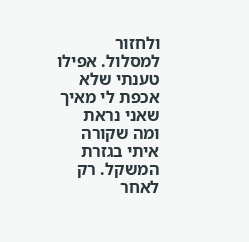ולחזור למסלול. אפילו טענתי שלא אכפת לי מאיך שאני נראת ומה שקורה איתי בגזרת המשקל. רק לאחר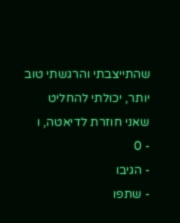שהתייצבתי והרגשתי טוב יותר, יכולתי להחליט שאני חוזרת לדיאטה, ו
- 0
- הגיבו
- שתפו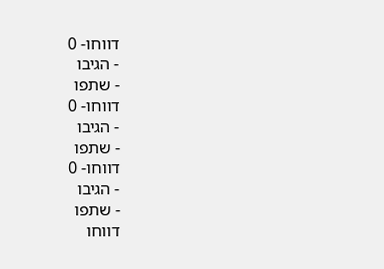דווחו- 0
- הגיבו
- שתפו
דווחו- 0
- הגיבו
- שתפו
דווחו- 0
- הגיבו
- שתפו
דווחו